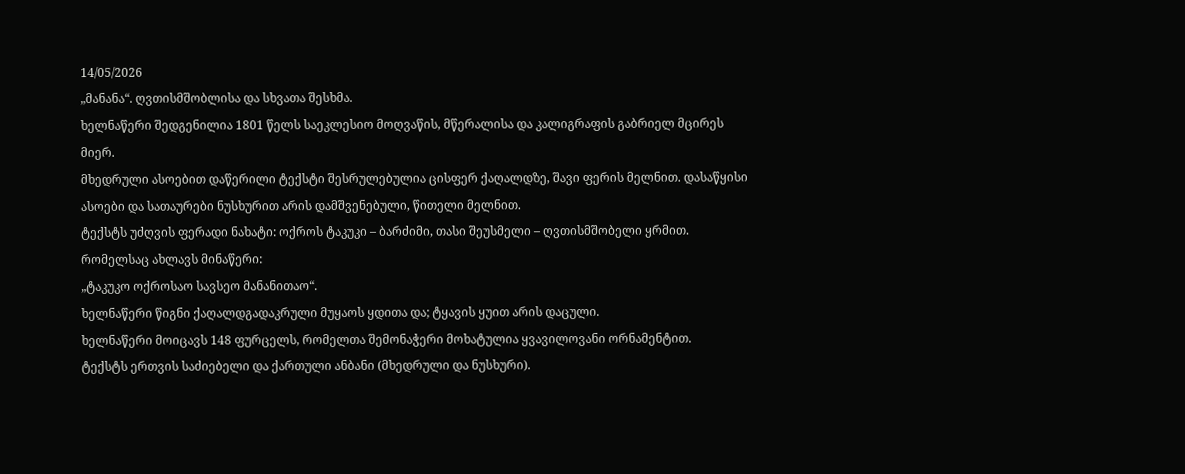14/05/2026
„მანანა“. ღვთისმშობლისა და სხვათა შესხმა.
ხელნაწერი შედგენილია 1801 წელს საეკლესიო მოღვაწის, მწერალისა და კალიგრაფის გაბრიელ მცირეს მიერ.
მხედრული ასოებით დაწერილი ტექსტი შესრულებულია ცისფერ ქაღალდზე, შავი ფერის მელნით. დასაწყისი ასოები და სათაურები ნუსხურით არის დამშვენებული, წითელი მელნით.
ტექსტს უძღვის ფერადი ნახატი: ოქროს ტაკუკი – ბარძიმი, თასი შეუსმელი – ღვთისმშობელი ყრმით. რომელსაც ახლავს მინაწერი:
„ტაკუკო ოქროსაო სავსეო მანანითაო“.
ხელნაწერი წიგნი ქაღალდგადაკრული მუყაოს ყდითა და; ტყავის ყუით არის დაცული.
ხელნაწერი მოიცავს 148 ფურცელს, რომელთა შემონაჭერი მოხატულია ყვავილოვანი ორნამენტით.
ტექსტს ერთვის საძიებელი და ქართული ანბანი (მხედრული და ნუსხური).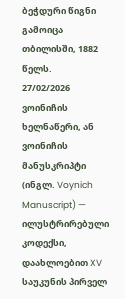ბეჭდური წიგნი გამოიცა თბილისში, 1882 წელს.
27/02/2026
ვოინიჩის ხელნაწერი, ან ვოინიჩის მანუსკრიპტი (ინგლ. Voynich Manuscript) — ილუსტრირებული კოდექსი, დაახლოებით XV საუკუნის პირველ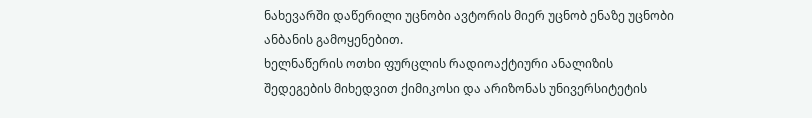ნახევარში დაწერილი უცნობი ავტორის მიერ უცნობ ენაზე უცნობი ანბანის გამოყენებით.
ხელნაწერის ოთხი ფურცლის რადიოაქტიური ანალიზის შედეგების მიხედვით ქიმიკოსი და არიზონას უნივერსიტეტის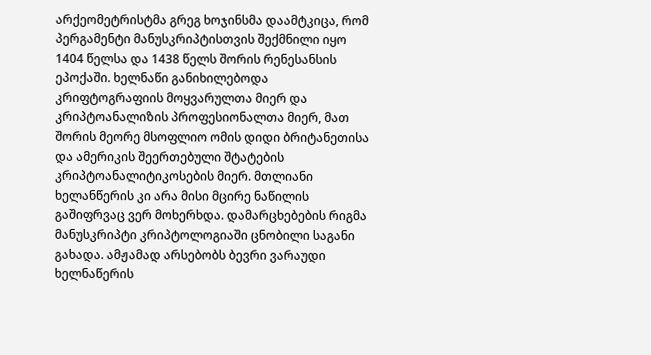არქეომეტრისტმა გრეგ ხოჯინსმა დაამტკიცა, რომ პერგამენტი მანუსკრიპტისთვის შექმნილი იყო 1404 წელსა და 1438 წელს შორის რენესანსის ეპოქაში. ხელნაწი განიხილებოდა კრიფტოგრაფიის მოყვარულთა მიერ და კრიპტოანალიზის პროფესიონალთა მიერ, მათ შორის მეორე მსოფლიო ომის დიდი ბრიტანეთისა და ამერიკის შეერთებული შტატების კრიპტოანალიტიკოსების მიერ. მთლიანი ხელანწერის კი არა მისი მცირე ნაწილის გაშიფრვაც ვერ მოხერხდა. დამარცხებების რიგმა მანუსკრიპტი კრიპტოლოგიაში ცნობილი საგანი გახადა. ამჟამად არსებობს ბევრი ვარაუდი ხელნაწერის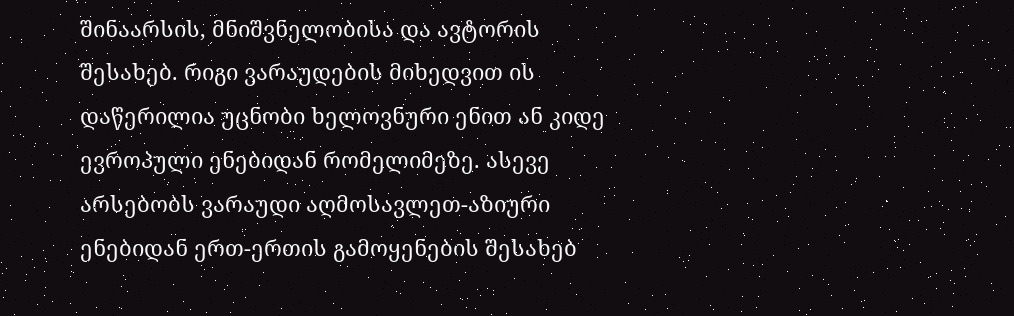შინაარსის, მნიშვნელობისა და ავტორის შესახებ. რიგი ვარაუდების მიხედვით ის დაწერილია უცნობი ხელოვნური ენით ან კიდე ევროპული ენებიდან რომელიმეზე. ასევე არსებობს ვარაუდი აღმოსავლეთ-აზიური ენებიდან ერთ-ერთის გამოყენების შესახებ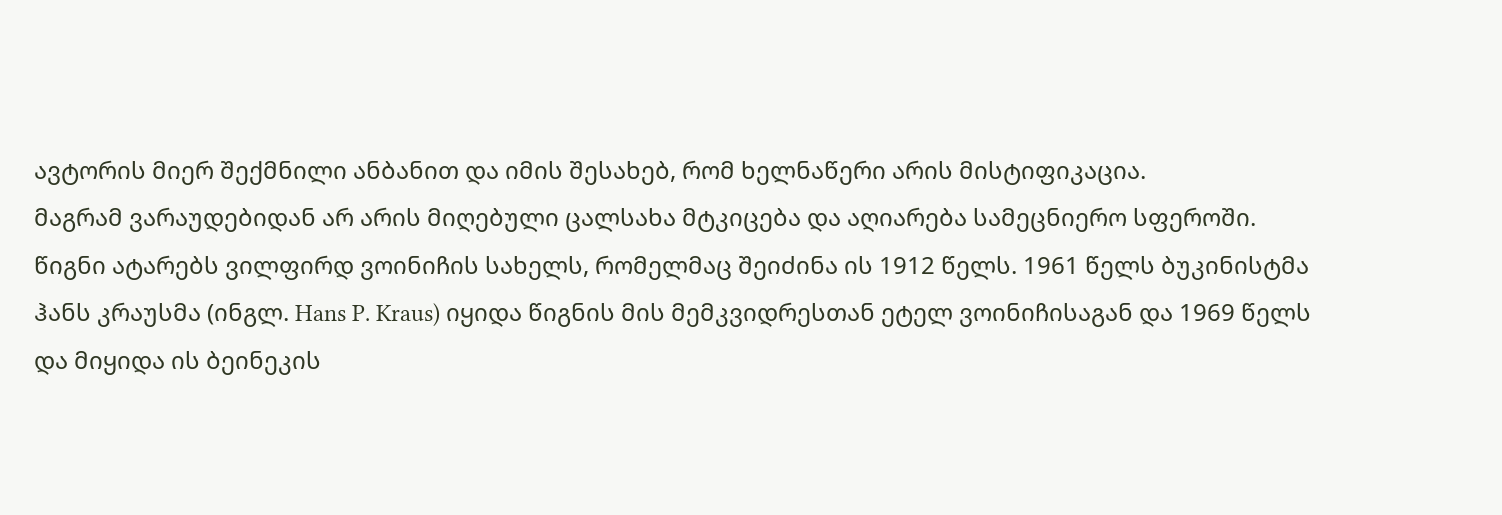ავტორის მიერ შექმნილი ანბანით და იმის შესახებ, რომ ხელნაწერი არის მისტიფიკაცია.
მაგრამ ვარაუდებიდან არ არის მიღებული ცალსახა მტკიცება და აღიარება სამეცნიერო სფეროში.
წიგნი ატარებს ვილფირდ ვოინიჩის სახელს, რომელმაც შეიძინა ის 1912 წელს. 1961 წელს ბუკინისტმა ჰანს კრაუსმა (ინგლ. Hans P. Kraus) იყიდა წიგნის მის მემკვიდრესთან ეტელ ვოინიჩისაგან და 1969 წელს და მიყიდა ის ბეინეკის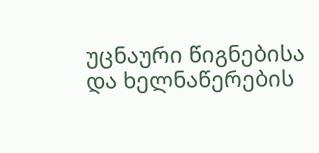უცნაური წიგნებისა და ხელნაწერების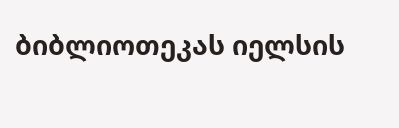ბიბლიოთეკას იელსის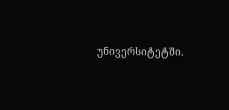უნივერსიტეტში.